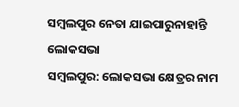ସମ୍ବଲପୁର ନେତା ଯାଇପାରୁନାହାନ୍ତି ଲୋକସଭା
ସମ୍ବଲପୁର: ଲୋକସଭା କ୍ଷେତ୍ରର ନାମ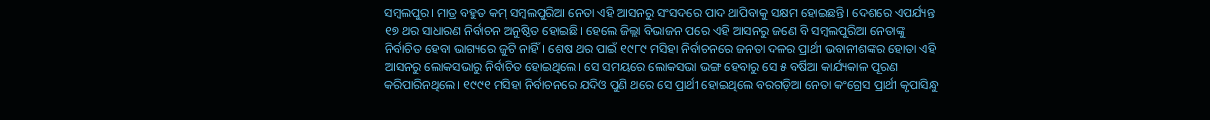ସମ୍ବଲପୁର। ମାତ୍ର ବହୁତ କମ୍ ସମ୍ବଲପୁରିଆ ନେତା ଏହି ଆସନରୁ ସଂସଦରେ ପାଦ ଥାପିବାକୁ ସକ୍ଷମ ହୋଇଛନ୍ତି। ଦେଶରେ ଏପର୍ଯ୍ୟନ୍ତ ୧୭ ଥର ସାଧାରଣ ନିର୍ବାଚନ ଅନୁଷ୍ଠିତ ହୋଇଛି। ହେଲେ ଜିଲ୍ଲା ବିଭାଜନ ପରେ ଏହି ଆସନରୁ ଜଣେ ବି ସମ୍ବଲପୁରିଆ ନେତାଙ୍କୁ ନିର୍ବାଚିତ ହେବା ଭାଗ୍ୟରେ ଜୁଟି ନାହିଁ। ଶେଷ ଥର ପାଇଁ ୧୯୮୯ ମସିହା ନିର୍ବାଚନରେ ଜନତା ଦଳର ପ୍ରାର୍ଥୀ ଭବାନୀଶଙ୍କର ହୋତା ଏହି ଆସନରୁ ଲୋକସଭାରୁ ନିର୍ବାଚିତ ହୋଇଥିଲେ। ସେ ସମୟରେ ଲୋକସଭା ଭଙ୍ଗ ହେବାରୁ ସେ ୫ ବର୍ଷିଆ କାର୍ଯ୍ୟକାଳ ପୂରଣ କରିପାରିନଥିଲେ। ୧୯୯୧ ମସିହା ନିର୍ବାଚନରେ ଯଦିଓ ପୁଣି ଥରେ ସେ ପ୍ରାର୍ଥୀ ହୋଇଥିଲେ ବରଗଡ଼ିଆ ନେତା କଂଗ୍ରେସ ପ୍ରାର୍ଥୀ କୃପାସିନ୍ଧୁ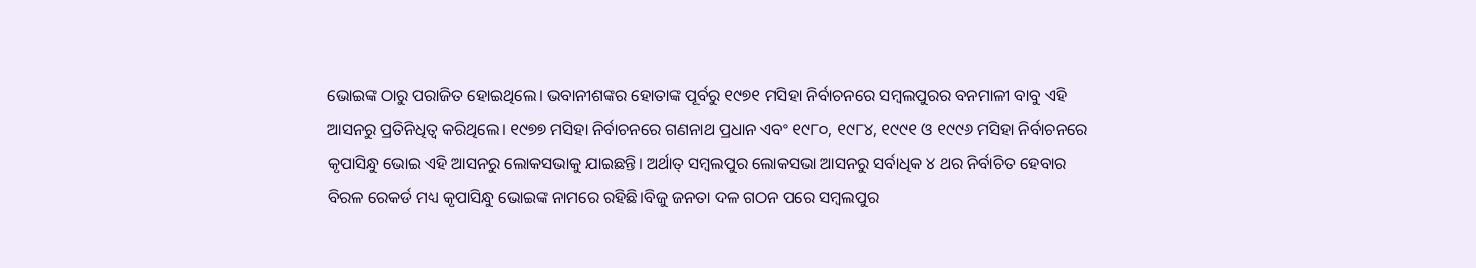ଭୋଇଙ୍କ ଠାରୁ ପରାଜିତ ହୋଇଥିଲେ। ଭବାନୀଶଙ୍କର ହୋତାଙ୍କ ପୂର୍ବରୁ ୧୯୭୧ ମସିହା ନିର୍ବାଚନରେ ସମ୍ବଲପୁରର ବନମାଳୀ ବାବୁ ଏହି ଆସନରୁ ପ୍ରତିନିଧିତ୍ବ କରିଥିଲେ। ୧୯୭୭ ମସିହା ନିର୍ବାଚନରେ ଗଣନାଥ ପ୍ରଧାନ ଏବଂ ୧୯୮୦, ୧୯୮୪, ୧୯୯୧ ଓ ୧୯୯୬ ମସିହା ନିର୍ବାଚନରେ କୃପାସିନ୍ଧୁ ଭୋଇ ଏହି ଆସନରୁ ଲୋକସଭାକୁ ଯାଇଛନ୍ତି। ଅର୍ଥାତ୍ ସମ୍ବଲପୁର ଲୋକସଭା ଆସନରୁ ସର୍ବାଧିକ ୪ ଥର ନିର୍ବାଚିତ ହେବାର ବିରଳ ରେକର୍ଡ ମଧ୍ୟ କୃପାସିନ୍ଧୁ ଭୋଇଙ୍କ ନାମରେ ରହିଛି।ବିଜୁ ଜନତା ଦଳ ଗଠନ ପରେ ସମ୍ବଲପୁର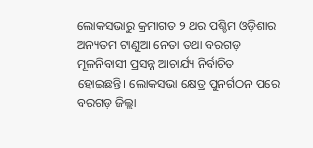ଲୋକସଭାରୁ କ୍ରମାଗତ ୨ ଥର ପଶ୍ଚିମ ଓଡ଼ିଶାର ଅନ୍ୟତମ ଟାଣୁଆ ନେତା ତଥା ବରଗଡ଼ ମୂଳନିବାସୀ ପ୍ରସନ୍ନ ଆଚାର୍ଯ୍ୟ ନିର୍ବାଚିତ ହୋଇଛନ୍ତି। ଲୋକସଭା କ୍ଷେତ୍ର ପୁନର୍ଗଠନ ପରେ ବରଗଡ଼ ଜିଲ୍ଲା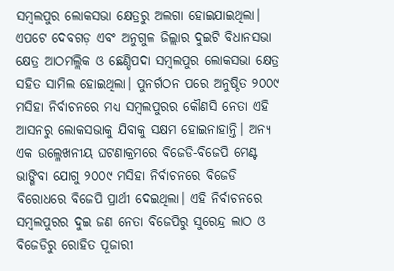ସମ୍ବଲପୁର ଲୋକସଭା କ୍ଷେତ୍ରରୁ ଅଲଗା ହୋଇଯାଇଥିଲା। ଏପଟେ ଦେବଗଡ଼ ଏବଂ ଅନୁଗୁଳ ଜିଲ୍ଲାର ଦୁଇଟି ବିଧାନସଭା କ୍ଷେତ୍ର ଆଠମଲ୍ଲିକ ଓ ଛେଣ୍ଡିପଦା ସମ୍ବଲପୁର ଲୋକସଭା କ୍ଷେତ୍ର ସହିତ ସାମିଲ ହୋଇଥିଲା। ପୁନର୍ଗଠନ ପରେ ଅନୁଷ୍ଠିତ ୨୦୦୯ ମସିହା ନିର୍ବାଚନରେ ମଧ୍ୟ ସମ୍ବଲପୁରର କୌଣସି ନେତା ଏହି ଆସନରୁ ଲୋକସଭାକୁ ଯିବାକୁ ସକ୍ଷମ ହୋଇନାହାନ୍ତି। ଅନ୍ୟ ଏକ ଉଲ୍ଳେଖନୀୟ ଘଟଣାକ୍ରମରେ ବିଜେଡି-ବିଜେପି ମେଣ୍ଟ ଭାଙ୍ଗିବା ଯୋଗୁ ୨୦୦୯ ମସିହା ନିର୍ବାଚନରେ ବିଜେଡି ବିରୋଧରେ ବିଜେପି ପ୍ରାର୍ଥୀ ଦେଇଥିଲା। ଏହି ନିର୍ବାଚନରେ ସମ୍ବଲପୁରର ଦୁଇ ଜଣ ନେତା ବିଜେପିରୁ ସୁରେନ୍ଦ୍ର ଲାଠ ଓ ବିଜେଡିରୁ ରୋହିତ ପୂଜାରୀ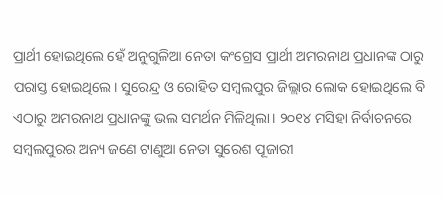ପ୍ରାର୍ଥୀ ହୋଇଥିଲେ ହେଁ ଅନୁଗୁଳିଆ ନେତା କଂଗ୍ରେସ ପ୍ରାର୍ଥୀ ଅମରନାଥ ପ୍ରଧାନଙ୍କ ଠାରୁ ପରାସ୍ତ ହୋଇଥିଲେ। ସୁରେନ୍ଦ୍ର ଓ ରୋହିତ ସମ୍ବଲପୁର ଜିଲ୍ଲାର ଲୋକ ହୋଇଥିଲେ ବି ଏଠାରୁ ଅମରନାଥ ପ୍ରଧାନଙ୍କୁ ଭଲ ସମର୍ଥନ ମିଳିଥିଲା। ୨୦୧୪ ମସିହା ନିର୍ବାଚନରେ ସମ୍ବଲପୁରର ଅନ୍ୟ ଜଣେ ଟାଣୁଆ ନେତା ସୁରେଶ ପୂଜାରୀ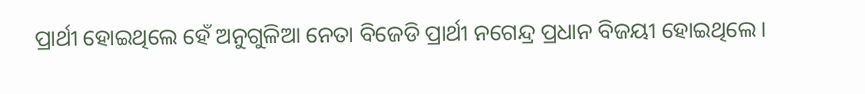ପ୍ରାର୍ଥୀ ହୋଇଥିଲେ ହେଁ ଅନୁଗୁଳିଆ ନେତା ବିଜେଡି ପ୍ରାର୍ଥୀ ନଗେନ୍ଦ୍ର ପ୍ରଧାନ ବିଜୟୀ ହୋଇଥିଲେ।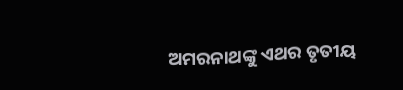ଅମରନାଥଙ୍କୁ ଏଥର ତୃତୀୟ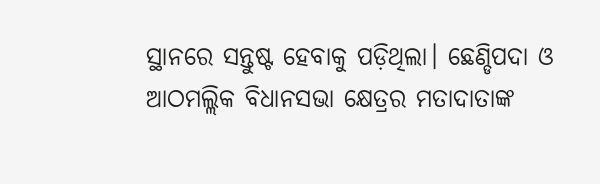ସ୍ଥାନରେ ସନ୍ତୁଷ୍ଟ ହେବାକୁ ପଡ଼ିଥିଲା। ଛେଣ୍ଡିପଦା ଓ ଆଠମଲ୍ଲିକ ବିଧାନସଭା କ୍ଷେତ୍ରର ମତାଦାତାଙ୍କ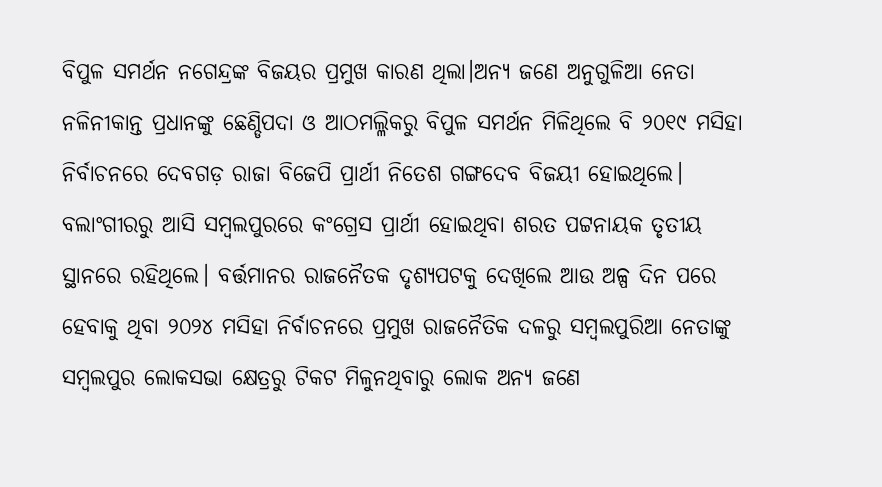ବିପୁଳ ସମର୍ଥନ ନଗେନ୍ଦ୍ରଙ୍କ ବିଜୟର ପ୍ରମୁଖ କାରଣ ଥିଲା।ଅନ୍ୟ ଜଣେ ଅନୁଗୁଳିଆ ନେତା ନଳିନୀକାନ୍ତ ପ୍ରଧାନଙ୍କୁ ଛେଣ୍ଡିପଦା ଓ ଆଠମଲ୍ଳିକରୁ ବିପୁଳ ସମର୍ଥନ ମିଳିଥିଲେ ବି ୨୦୧୯ ମସିହା ନିର୍ବାଚନରେ ଦେବଗଡ଼ ରାଜା ବିଜେପି ପ୍ରାର୍ଥୀ ନିତେଶ ଗଙ୍ଗଦେବ ବିଜୟୀ ହୋଇଥିଲେ। ବଲାଂଗୀରରୁ ଆସି ସମ୍ବଲପୁରରେ କଂଗ୍ରେସ ପ୍ରାର୍ଥୀ ହୋଇଥିବା ଶରତ ପଟ୍ଟନାୟକ ତୃତୀୟ ସ୍ଥାନରେ ରହିଥିଲେ। ବର୍ତ୍ତମାନର ରାଜନୈତକ ଦୃଶ୍ୟପଟକୁ ଦେଖିଲେ ଆଉ ଅଳ୍ପ ଦିନ ପରେ ହେବାକୁ ଥିବା ୨୦୨୪ ମସିହା ନିର୍ବାଚନରେ ପ୍ରମୁଖ ରାଜନୈତିକ ଦଳରୁ ସମ୍ବଲପୁରିଆ ନେତାଙ୍କୁ ସମ୍ବଲପୁର ଲୋକସଭା କ୍ଷେତ୍ରରୁ ଟିକଟ ମିଳୁନଥିବାରୁ ଲୋକ ଅନ୍ୟ ଜଣେ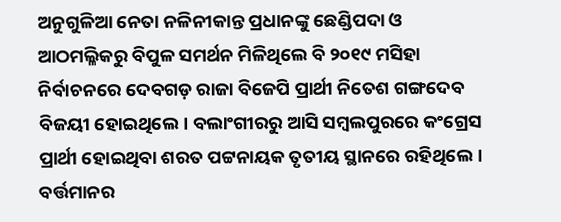ଅନୁଗୁଳିଆ ନେତା ନଳିନୀକାନ୍ତ ପ୍ରଧାନଙ୍କୁ ଛେଣ୍ଡିପଦା ଓ ଆଠମଲ୍ଳିକରୁ ବିପୁଳ ସମର୍ଥନ ମିଳିଥିଲେ ବି ୨୦୧୯ ମସିହା ନିର୍ବାଚନରେ ଦେବଗଡ଼ ରାଜା ବିଜେପି ପ୍ରାର୍ଥୀ ନିତେଶ ଗଙ୍ଗଦେବ ବିଜୟୀ ହୋଇଥିଲେ। ବଲାଂଗୀରରୁ ଆସି ସମ୍ବଲପୁରରେ କଂଗ୍ରେସ ପ୍ରାର୍ଥୀ ହୋଇଥିବା ଶରତ ପଟ୍ଟନାୟକ ତୃତୀୟ ସ୍ଥାନରେ ରହିଥିଲେ। ବର୍ତ୍ତମାନର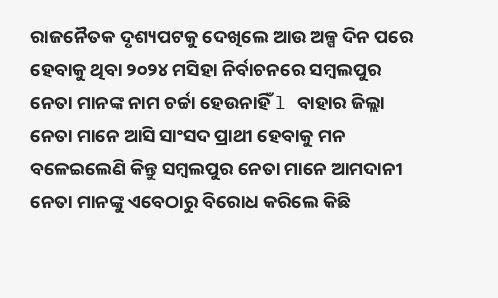ରାଜନୈତକ ଦୃଶ୍ୟପଟକୁ ଦେଖିଲେ ଆଉ ଅଳ୍ପ ଦିନ ପରେ ହେବାକୁ ଥିବା ୨୦୨୪ ମସିହା ନିର୍ବାଚନରେ ସମ୍ବଲପୁର ନେତା ମାନଙ୍କ ନାମ ଚର୍ଚ୍ଚା ହେଉନାହିଁ l ବାହାର ଜିଲ୍ଲା ନେତା ମାନେ ଆସି ସାଂସଦ ପ୍ରାଥୀ ହେବାକୁ ମନ ବଳେଇଲେଣି କିନ୍ତୁ ସମ୍ବଲପୁର ନେତା ମାନେ ଆମଦାନୀ ନେତା ମାନଙ୍କୁ ଏବେଠାରୁ ବିରୋଧ କରିଲେ କିଛି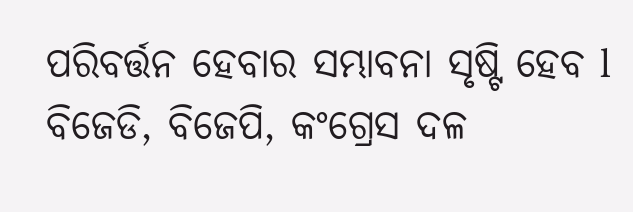ପରିବର୍ତ୍ତନ ହେବାର ସମ୍ଭାବନା ସୃଷ୍ଟି ହେବ l ବିଜେଡି, ବିଜେପି, କଂଗ୍ରେସ ଦଳ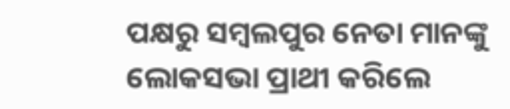ପକ୍ଷରୁ ସମ୍ୱଲପୁର ନେତା ମାନଙ୍କୁ ଲୋକସଭା ପ୍ରାଥୀ କରିଲେ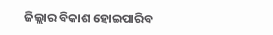ଜିଲ୍ଲାର ବିକାଶ ହୋଇପାରିବ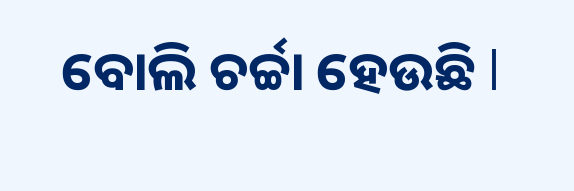ବୋଲି ଚର୍ଚ୍ଚା ହେଉଛି l